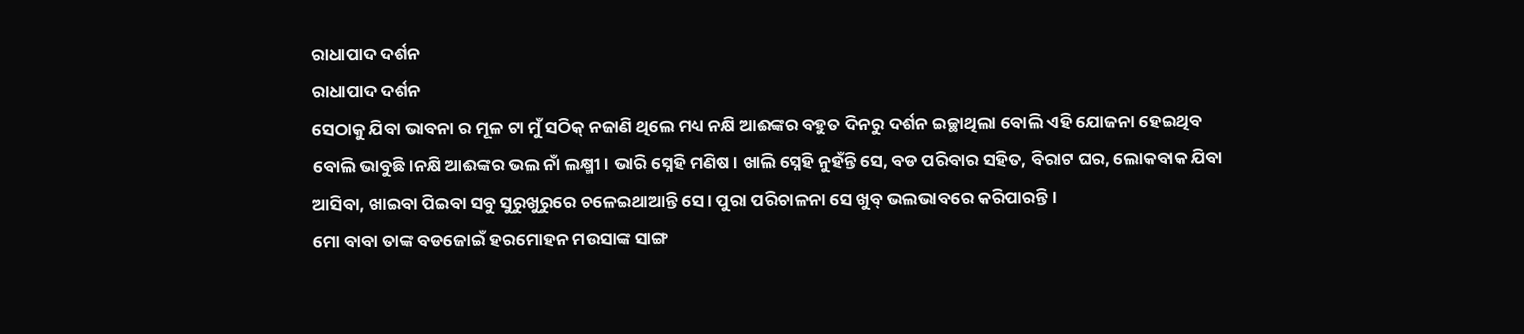ରାଧାପାଦ ଦର୍ଶନ
ରାଧାପାଦ ଦର୍ଶନ
ସେଠାକୁ ଯିବା ଭାବନା ର ମୂଳ ଟା ମୁଁ ସଠିକ୍ ନଜାଣି ଥିଲେ ମଧ୍ୟ ନକ୍ଷି ଆଈଙ୍କର ବହୁତ ଦିନରୁ ଦର୍ଶନ ଇଚ୍ଛାଥିଲା ବୋଲି ଏହି ଯୋଜନା ହେଇଥିବ ବୋଲି ଭାବୁଛି।ନକ୍ଷି ଆଈଙ୍କର ଭଲ ନାଁ ଲକ୍ଷ୍ମୀ । ଭାରି ସ୍ନେହି ମଣିଷ। ଖାଲି ସ୍ନେହି ନୁହଁନ୍ତି ସେ, ବଡ ପରିବାର ସହିତ, ବିରାଟ ଘର, ଲୋକବାକ ଯିବା ଆସିବା, ଖାଇବା ପିଇବା ସବୁ ସୁରୁଖୁରୁରେ ଚଳେଇଥାଆନ୍ତି ସେ। ପୁରା ପରିଚାଳନା ସେ ଖୁବ୍ ଭଲଭାବରେ କରିପାରନ୍ତି।
ମୋ ବାବା ତାଙ୍କ ବଡଜୋଇଁ ହରମୋହନ ମଉସାଙ୍କ ସାଙ୍ଗ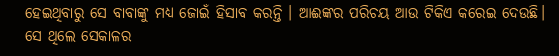ହେଇଥିବାରୁ ସେ ବାବାଙ୍କୁ ମଧ୍ଯ ଜୋଇଁ ହିସାବ କରନ୍ତି । ଆଈଙ୍କର ପରିଚୟ ଆଉ ଟିକିଏ କରେଇ ଦେଉଛି। ସେ ଥିଲେ ସେକାଳର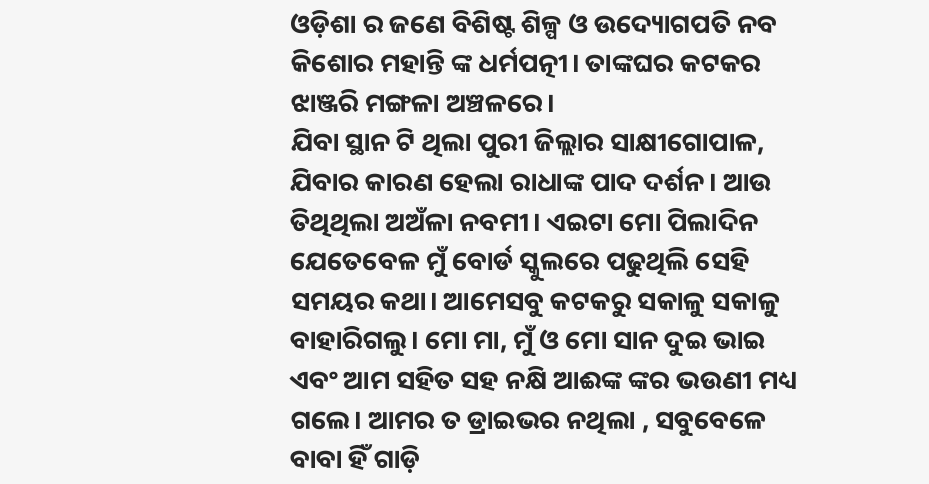ଓଡ଼ିଶା ର ଜଣେ ବିଶିଷ୍ଟ ଶିଳ୍ପ ଓ ଉଦ୍ୟୋଗପତି ନବ କିଶୋର ମହାନ୍ତି ଙ୍କ ଧର୍ମପତ୍ନୀ। ତାଙ୍କଘର କଟକର ଝାଞ୍ଜରି ମଙ୍ଗଳା ଅଞ୍ଚଳରେ।
ଯିବା ସ୍ଥାନ ଟି ଥିଲା ପୁରୀ ଜିଲ୍ଲାର ସାକ୍ଷୀଗୋପାଳ, ଯିବାର କାରଣ ହେଲା ରାଧାଙ୍କ ପାଦ ଦର୍ଶନ। ଆଉ ତିଥିଥିଲା ଅଅଁଳା ନବମୀ। ଏଇଟା ମୋ ପିଲାଦିନ ଯେତେବେଳ ମୁଁ ବୋର୍ଡ ସ୍କୁଲରେ ପଢୁଥିଲି ସେହି ସମୟର କଥା। ଆମେସବୁ କଟକରୁ ସକାଳୁ ସକାଳୁ ବାହାରିଗଲୁ। ମୋ ମା, ମୁଁ ଓ ମୋ ସାନ ଦୁଇ ଭାଇ ଏବଂ ଆମ ସହିତ ସହ ନକ୍ଷି ଆଈଙ୍କ ଙ୍କର ଭଉଣୀ ମଧ୍ୟ ଗଲେ। ଆମର ତ ଡ୍ରାଇଭର ନଥିଲା , ସବୁବେଳେ ବାବା ହିଁ ଗାଡ଼ି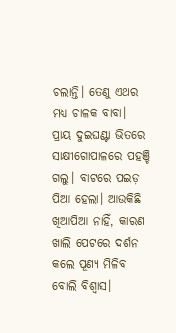ଚଲାନ୍ତି। ତେଣୁ ଏଥର ମଧ୍ୟ ଚାଳକ ବାବା।
ପ୍ରାୟ ଦୁଇଘଣ୍ଟା ଭିତରେ ସାକ୍ଷୀଗୋପାଳରେ ପହଞ୍ଚି ଗଲୁ। ବାଟରେ ପଇଡ଼ ପିଆ ହେଲା। ଆଉକିଛି ଖିଆପିଆ ନାହିଁ, କାରଣ ଖାଲି ପେଟରେ ଦର୍ଶନ କଲେ ପୂଣ୍ୟ ମିଳିବ ବୋଲି ବିଶ୍ୱାସ।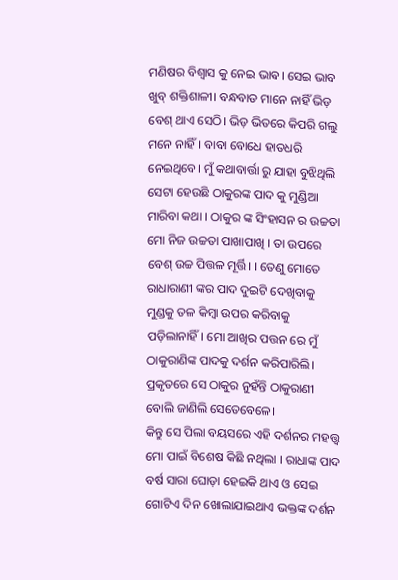ମଣିଷର ବିଶ୍ୱାସ କୁ ନେଇ ଭାଵ। ସେଇ ଭାବ ଖୁବ୍ ଶକ୍ତିଶାଳୀ। ବନ୍ଧବାଡ ମାନେ ନାହିଁ ଭିଡ଼ ବେଶ୍ ଥାଏ ସେଠି। ଭିଡ଼ ଭିତରେ କିପରି ଗଲୁ ମନେ ନାହିଁ। ବାବା ବୋଧେ ହାତଧରି ନେଇଥିବେ। ମୁଁ କଥାବାର୍ତ୍ତା ରୁ ଯାହା ବୁଝିଥିଲି ସେଟା ହେଉଛି ଠାକୁରଙ୍କ ପାଦ କୁ ମୁଣ୍ଡିଆ ମାରିବା କଥା । ଠାକୁର ଙ୍କ ସିଂହାସନ ର ଉଚ୍ଚତା ମୋ ନିଜ ଉଚ୍ଚତା ପାଖାପାଖି । ତା ଉପରେ ବେଶ୍ ଉଚ୍ଚ ପିତ୍ତଳ ମୂର୍ତ୍ତି। । ତେଣୁ ମୋତେ ରାଧାରାଣୀ ଙ୍କର ପାଦ ଦୁଇଟି ଦେଖିବାକୁ ମୁଣ୍ଡକୁ ତଳ କିମ୍ବା ଉପର କରିବାକୁ ପଡ଼ିଲାନାହିଁ। ମୋ ଆଖିର ପତ୍ତନ ରେ ମୁଁ ଠାକୁରାଣିଙ୍କ ପାଦକୁ ଦର୍ଶନ କରିପାରିଲି। ପ୍ରକୃତରେ ସେ ଠାକୁର ନୁହଁନ୍ତି ଠାକୁରାଣୀ ବୋଲି ଜାଣିଲି ସେତେବେଳେ।
କିନ୍ତୁ ସେ ପିଲା ବୟସରେ ଏହି ଦର୍ଶନର ମହତ୍ତ୍ଵ ମୋ ପାଇଁ ବିଶେଷ କିଛି ନଥିଲା । ରାଧାଙ୍କ ପାଦ ବର୍ଷ ସାରା ଘୋଡ଼ା ହେଇକି ଥାଏ ଓ ସେଇ ଗୋଟିଏ ଦିନ ଖୋଲାଯାଇଥାଏ ଭକ୍ତଙ୍କ ଦର୍ଶନ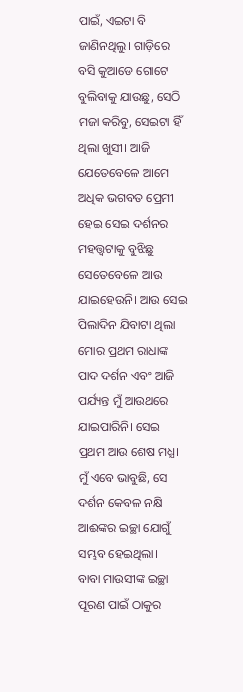ପାଇଁ, ଏଇଟା ବି ଜାଣିନଥିଲୁ। ଗାଡ଼ିରେ ବସି କୁଆଡେ ଗୋଟେ ବୁଲିବାକୁ ଯାଉଛୁ, ସେଠି ମଜା କରିବୁ, ସେଇଟା ହିଁ ଥିଲା ଖୁସୀ। ଆଜି ଯେତେବେଳେ ଆମେ ଅଧିକ ଭଗବତ ପ୍ରେମୀ ହେଇ ସେଇ ଦର୍ଶନର ମହତ୍ତ୍ଵଟାକୁ ବୁଝିଛୁ ସେତେବେଳେ ଆଉ ଯାଇହେଉନି। ଆଉ ସେଇ ପିଲାଦିନ ଯିବାଟା ଥିଲା ମୋର ପ୍ରଥମ ରାଧାଙ୍କ ପାଦ ଦର୍ଶନ ଏବଂ ଆଜି ପର୍ଯ୍ୟନ୍ତ ମୁଁ ଆଉଥରେ ଯାଇପାରିନି। ସେଇ ପ୍ରଥମ ଆଉ ଶେଷ ମଧ୍ଯ। ମୁଁ ଏବେ ଭାବୁଛି, ସେ ଦର୍ଶନ କେବଳ ନକ୍ଷି ଆଈଙ୍କର ଇଚ୍ଛା ଯୋଗୁଁ ସମ୍ଭବ ହେଇଥିଲା।
ବାବା ମାଉସୀଙ୍କ ଇଚ୍ଛା ପୂରଣ ପାଇଁ ଠାକୁର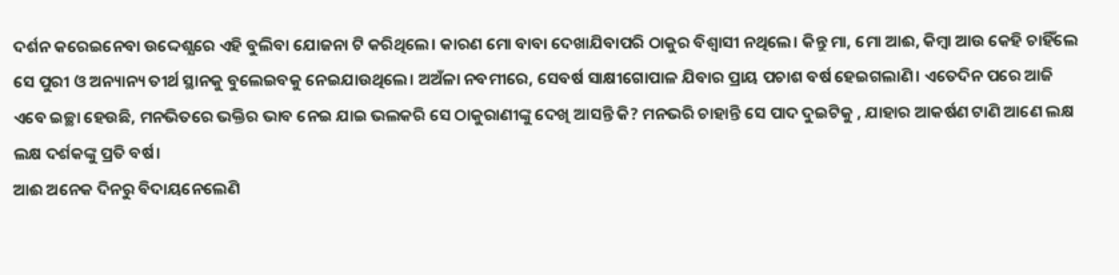ଦର୍ଶନ କରେଇନେବା ଉଦ୍ଦେଶ୍ଯରେ ଏହି ବୁଲିବା ଯୋଜନା ଟି କରିଥିଲେ। କାରଣ ମୋ ବାବା ଦେଖାଯିବାପରି ଠାକୁର ବିଶ୍ବାସୀ ନଥିଲେ। କିନ୍ତୁ ମା, ମୋ ଆଈ, କିମ୍ବା ଆଉ କେହି ଚାହିଁଲେ ସେ ପୁରୀ ଓ ଅନ୍ୟାନ୍ୟ ତୀର୍ଥ ସ୍ଥାନକୁ ବୁଲେଇବକୁ ନେଇଯାଉଥିଲେ। ଅଅଁଳା ନବମୀରେ, ସେବର୍ଷ ସାକ୍ଷୀଗୋପାଳ ଯିବାର ପ୍ରାୟ ପଚାଶ ବର୍ଷ ହେଇଗଲାଣି। ଏତେଦିନ ପରେ ଆଜି ଏବେ ଇଚ୍ଛା ହେଉଛି, ମନଭିତରେ ଭକ୍ତିର ଭାବ ନେଇ ଯାଇ ଭଲକରି ସେ ଠାକୁରାଣୀଙ୍କୁ ଦେଖି ଆସନ୍ତି କି? ମନଭରି ଚାହାନ୍ତି ସେ ପାଦ ଦୁଇଟିକୁ , ଯାହାର ଆକର୍ଷଣ ଟାଣି ଆଣେ ଲକ୍ଷ ଲକ୍ଷ ଦର୍ଶକଙ୍କୁ ପ୍ରତି ବର୍ଷ।
ଆଈ ଅନେକ ଦିନରୁ ବିଦାୟନେଲେଣି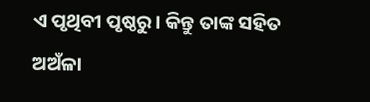ଏ ପୃଥିବୀ ପୃଷ୍ଠରୁ। କିନ୍ତୁ ତାଙ୍କ ସହିତ ଅଅଁଳା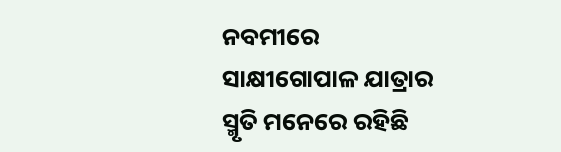ନବମୀରେ ସାକ୍ଷୀଗୋପାଳ ଯାତ୍ରାର ସ୍ମୃତି ମନେରେ ରହିଛି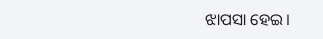ଝାପସା ହେଇ।